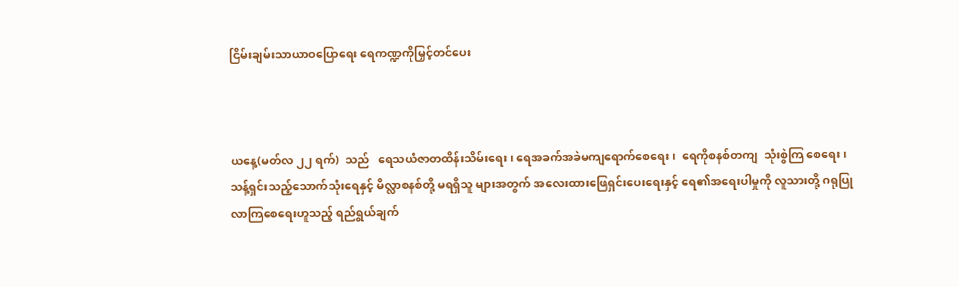ငြိမ်းချမ်းသာယာဝပြောရေး ရေကဏ္ဍကိုမြှင့်တင်ပေး



ယနေ့(မတ်လ ၂၂ ရက်)  သည်   ရေသယံဇာတထိန်းသိမ်းရေး၊ ရေအခက်အခဲမကျရောက်‌စေရေး၊  ရေကိုစနစ်တကျ  သုံးစွဲကြ စေရေး၊  သန့်ရှင်းသည့်သောက်သုံးရေနှင့် မိလ္လာစနစ်တို့ မရရှိသူ များအတွက် အလေးထားဖြေရှင်းပေးရေးနှင့် ရေ၏အရေးပါမှုကို လူသားတို့ ဂရုပြုလာကြစေရေးဟူသည့် ရည်ရွယ်ချက်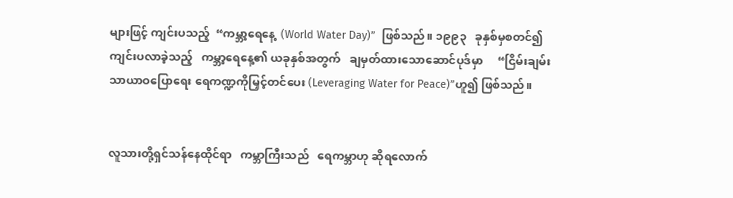များဖြင့် ကျင်းပသည့်  “ကမ္ဘာ့ရေနေ့  (World Water Day)”  ဖြစ်သည်။ ၁၉၉၃   ခုနှစ်မှစတင်၍   ကျင်းပလာခဲ့သည့်   ကမ္ဘာ့ရေနေ့၏ ယခုနှစ်အတွက်   ချမှတ်ထားသောဆောင်ပုဒ်မှာ     “ငြိမ်းချမ်း သာယာဝပြောရေး ရေကဏ္ဍကိုမြှင့်တင်ပေး (Leveraging Water for Peace)”ဟူ၍ ဖြစ်သည်။


လူသားတို့ရှင်သန်နေထိုင်ရာ   ကမ္ဘာကြီးသည်   ရေကမ္ဘာဟု ဆိုရလောက်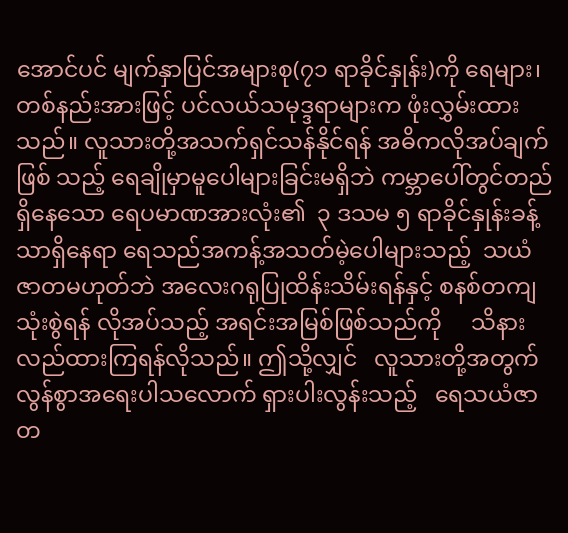အောင်ပင် မျက်နှာပြင်အများစု(၇၁ ရာခိုင်နှုန်း)ကို ရေများ၊ တစ်နည်းအားဖြင့် ပင်လယ်သမုဒ္ဒရာများက ဖုံးလွှမ်းထား သည်။ လူသားတို့အသက်ရှင်သန်နိုင်ရန် အဓိကလိုအပ်ချက်ဖြစ် သည့် ရေချိုမှာမူပေါများခြင်းမရှိဘဲ ကမ္ဘာပေါ်တွင်တည်ရှိနေသော ရေပမာဏအားလုံး၏  ၃ ဒသမ ၅ ရာခိုင်နှုန်းခန့်သာရှိနေရာ ရေသည်အကန့်အသတ်မဲ့ပေါများသည့်  သယံဇာတမဟုတ်ဘဲ အလေးဂရုပြုထိန်းသိမ်းရန်နှင့် စနစ်တကျသုံးစွဲရန် လိုအပ်သည့် အရင်းအမြစ်ဖြစ်သည်ကို     သိနားလည်ထားကြရန်လိုသည်။ ဤသို့လျှင်   လူသားတို့အတွက်   လွန်စွာအရေးပါသလောက် ရှားပါးလွန်းသည့်   ရေသယံဇာတ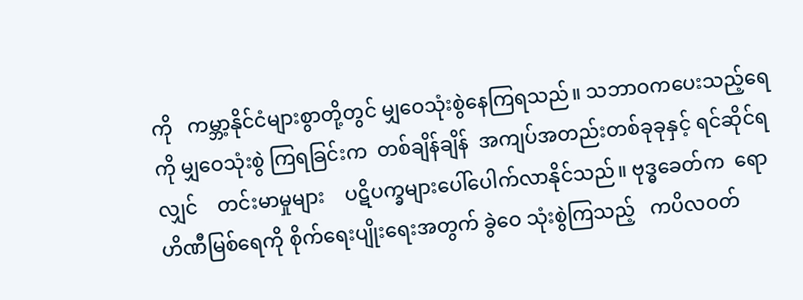ကို   ကမ္ဘာ့နိုင်ငံများစွာတို့တွင် မျှဝေသုံးစွဲနေကြရသည်။ သဘာဝကပေးသည့်ရေကို မျှဝေသုံးစွဲ ကြရခြင်းက  တစ်ချိန်ချိန်  အကျပ်အတည်းတစ်ခုခုနှင့် ရင်ဆိုင်ရ လျှင်    တင်းမာမှုများ    ပဋိပက္ခများပေါ်ပေါက်လာနိုင်သည်။ ဗုဒ္ဓခေတ်က  ရောဟိဏီမြစ်ရေကို စိုက်ရေးပျိုးရေးအတွက် ခွဲဝေ သုံးစွဲကြသည့်   ကပိလဝတ်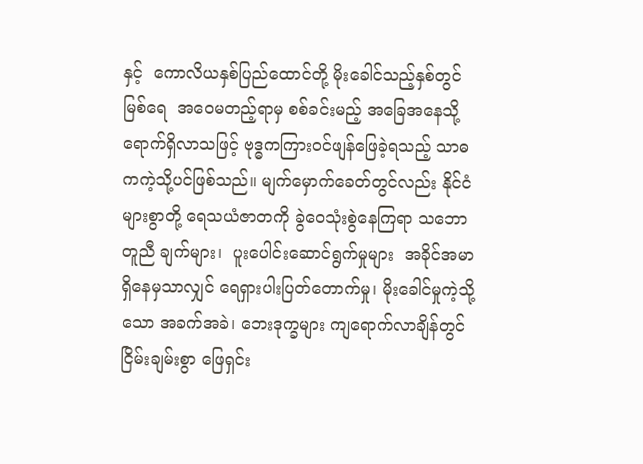နှင့်  ကောလိယနှစ်ပြည်ထောင်တို့ မိုးခေါင်သည့်နှစ်တွင်   မြစ်ရေ  အဝေမတည့်ရာမှ စစ်ခင်းမည့် အခြေအနေသို့ ရောက်ရှိလာသဖြင့် ဗုဒ္ဓကကြားဝင်ဖျန်ဖြေခဲ့ရသည့် သာဓကကဲ့သို့ပင်ဖြစ်သည်။ မျက်မှောက်ခေတ်တွင်လည်း နိုင်ငံ များစွာတို့ ရေသယံဇာတကို ခွဲဝေသုံးစွဲနေကြရာ သဘောတူညီ ချက်များ၊  ပူးပေါင်းဆောင်ရွက်မှုများ  အခိုင်အမာရှိနေမှသာလျှင် ရေရှားပါးပြတ်တောက်မှု၊ မိုးခေါင်မှုကဲ့သို့သော အခက်အခဲ၊ ဘေးဒုက္ခများ ကျရောက်လာချိန်တွင် ငြိမ်းချမ်းစွာ ဖြေရှင်း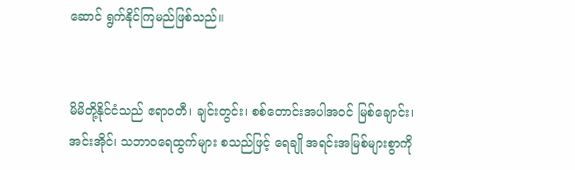ဆောင် ရွက်နိုင်ကြမည်ဖြစ်သည်။


မိမိတို့နိုင်ငံသည် ဧရာဝတီ၊ ချင်းတွင်း၊ စစ်တောင်းအပါအဝင် မြစ်ချောင်း၊ အင်းအိုင်၊ သဘာဝရေထွက်များ စသည်ဖြင့် ရေချို အရင်းအမြစ်များစွာကို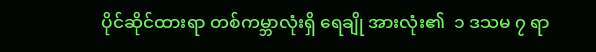ပိုင်ဆိုင်ထားရာ တစ်ကမ္ဘာလုံးရှိ ရေချို အားလုံး၏  ၁ ဒသမ ၇ ရာ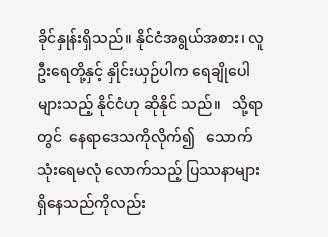ခိုင်နှုန်းရှိသည်။ နိုင်ငံအရွယ်အစား၊ လူဦးရေတို့နှင့် နှိုင်းယှဉ်ပါက ရေချိုပေါများသည့် နိုင်ငံဟု ဆိုနိုင် သည်။   သို့ရာတွင်  နေရာဒေသကိုလိုက်၍   သောက်သုံးရေမလုံ လောက်သည့် ပြဿနာများရှိနေသည်ကိုလည်း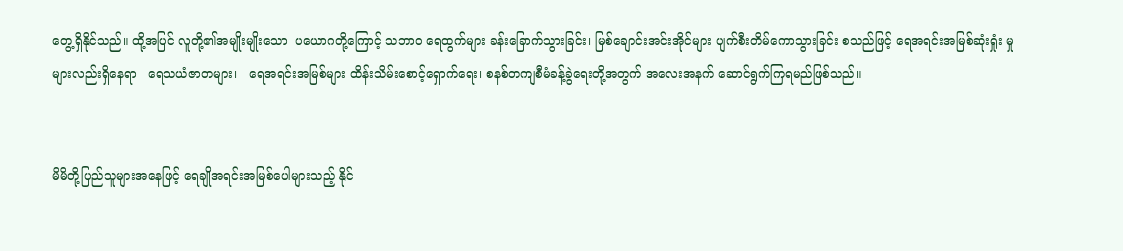တွေ့ရှိနိုင်သည်။ ထို့အပြင် လူတို့၏အမျိုးမျိုးသော  ပယောဂတို့ကြောင့် သဘာဝ ရေထွက်များ ခန်းခြောက်သွားခြင်း၊ မြစ်ချောင်းအင်းအိုင်များ ပျက်စီးတိမ်ကောသွားခြင်း စသည်ဖြင့် ရေအရင်းအမြစ်ဆုံးရှုံး မှုများလည်းရှိနေရာ   ရေသယံဇာတများ၊   ရေအရင်းအမြစ်များ ထိန်းသိမ်းစောင့်ရှောက်ရေး၊ စနစ်တကျစီမံခန့်ခွဲရေးတို့အတွက် အလေးအနက် ဆောင်ရွက်ကြရမည်ဖြစ်သည်။


မိမိတို့ပြည်သူများအနေဖြင့် ရေချိုအရင်းအမြစ်ပေါများသည့် နိုင်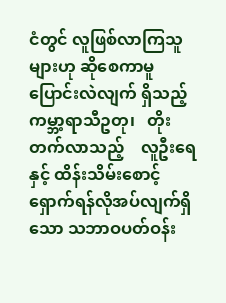ငံတွင် လူဖြစ်လာကြသူများဟု ဆိုစေကာမူ ပြောင်းလဲလျက် ရှိသည့်   ကမ္ဘာ့ရာသီဥတု၊   တိုးတက်လာသည့်    လူဦးရေနှင့် ထိန်းသိမ်းစောင့်ရှောက်ရန်လိုအပ်လျက်ရှိသော သဘာဝပတ်ဝန်း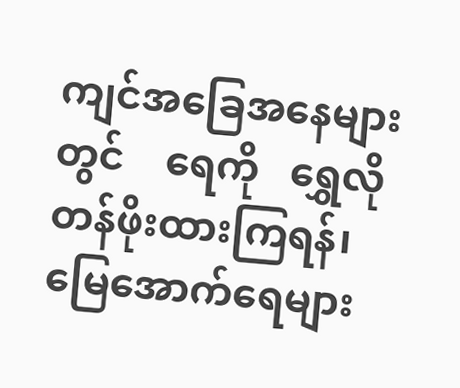ကျင်အခြေအနေများတွင်    ရေကို   ရွှေလိုတန်ဖိုးထားကြရန်၊ မြေအောက်ရေများ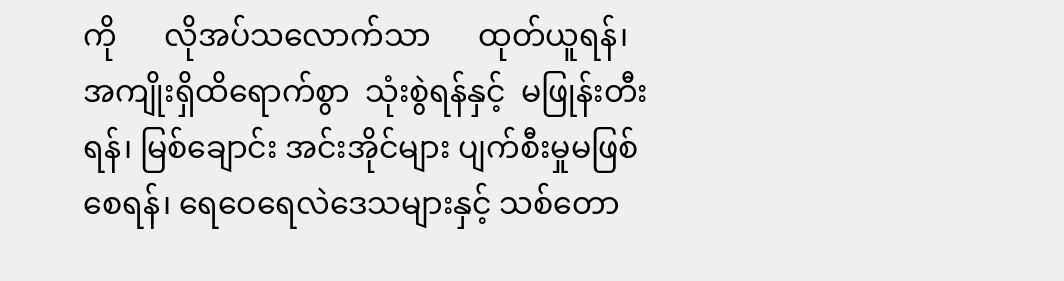ကို      လိုအပ်သလောက်သာ      ထုတ်ယူရန်၊ အကျိုးရှိထိရောက်စွာ  သုံးစွဲရန်နှင့်  မဖြုန်းတီးရန်၊ မြစ်ချောင်း အင်းအိုင်များ ပျက်စီးမှုမဖြစ်စေရန်၊ ရေဝေရေလဲဒေသများနှင့် သစ်တော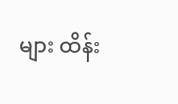များ ထိန်း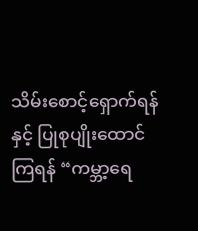သိမ်းစောင့်ရှောက်ရန်နှင့် ပြုစုပျိုးထောင် ကြရန် “ကမ္ဘာ့ရေ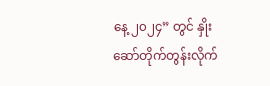နေ့ ၂၀၂၄” တွင် နှိုးဆော်တိုက်တွန်းလိုက်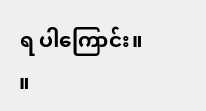ရ ပါကြောင်း။           ။